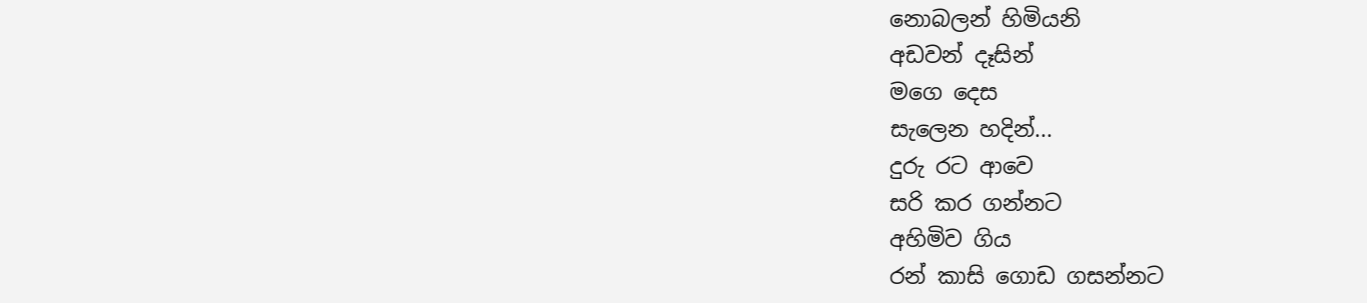නොබලන් හිමියනි
අඩවන් දෑසින්
මගෙ දෙස
සැලෙන හදින්...
දුරු රට ආවෙ
සරි කර ගන්නට
අහිමිව ගිය
රන් කාසි ගොඩ ගසන්නට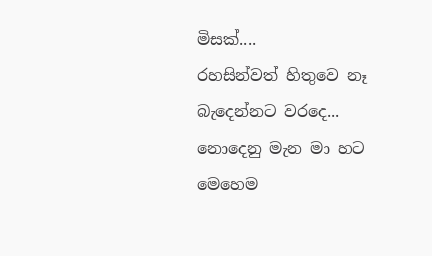මිසක්....
රහසින්වත් හිතුවෙ නෑ
බැදෙන්නට වරදෙ...
නොදෙනු මැන මා හට
මෙහෙම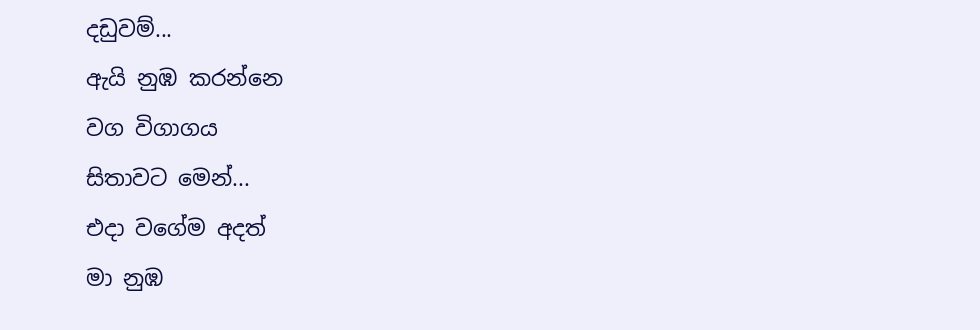දඩුවම්...
ඇයි නුඹ කරන්නෙ
වග විගාගය
සිතාවට මෙන්...
එදා වගේම අදත්
මා නුඹ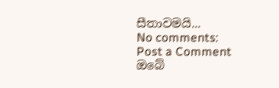සීතාවමයි...
No comments:
Post a Comment
ඔබේ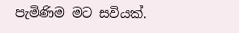පැමිණිම මට සවියක්.